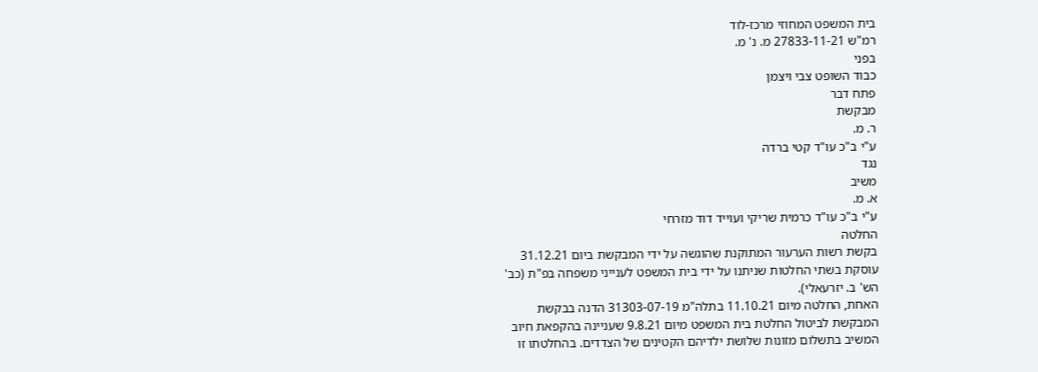בית המשפט המחוזי מרכז-לוד
רמ"ש 27833-11-21 מ. נ' מ.
בפני
כבוד השופט צבי ויצמן
פתח דבר
מבקשת
ר. מ.
ע"י ב"כ עו"ד קטי ברדה
נגד
משיב
א. מ.
ע"י ב"כ עו"ד כרמית שריקי ועוייד דוד מזרחי
החלטה
בקשת רשות הערעור המתוקנת שהוגשה על ידי המבקשת ביום 31.12.21
עוסקת בשתי החלטות שניתנו על ידי בית המשפט לענייני משפחה בפ"ת (כב'
הש' ב. יזרעאלי).
האחת, החלטה מיום 11.10.21 בתלה"מ 31303-07-19 הדנה בבקשת
המבקשת לביטול החלטת בית המשפט מיום 9.8.21 שעניינה בהקפאת חיוב
המשיב בתשלום מזונות שלושת ילדיהם הקטינים של הצדדים. בהחלטתו זו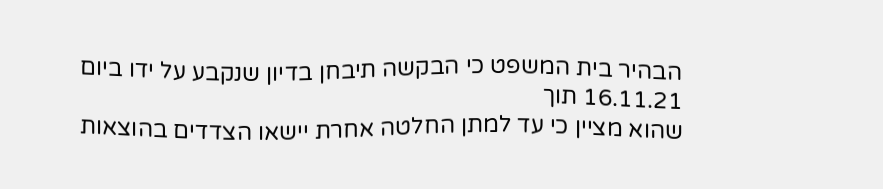הבהיר בית המשפט כי הבקשה תיבחן בדיון שנקבע על ידו ביום 16.11.21 תוך
שהוא מציין כי עד למתן החלטה אחרת יישאו הצדדים בהוצאות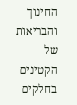החינוך
והבריאות של הקטינים בחלקים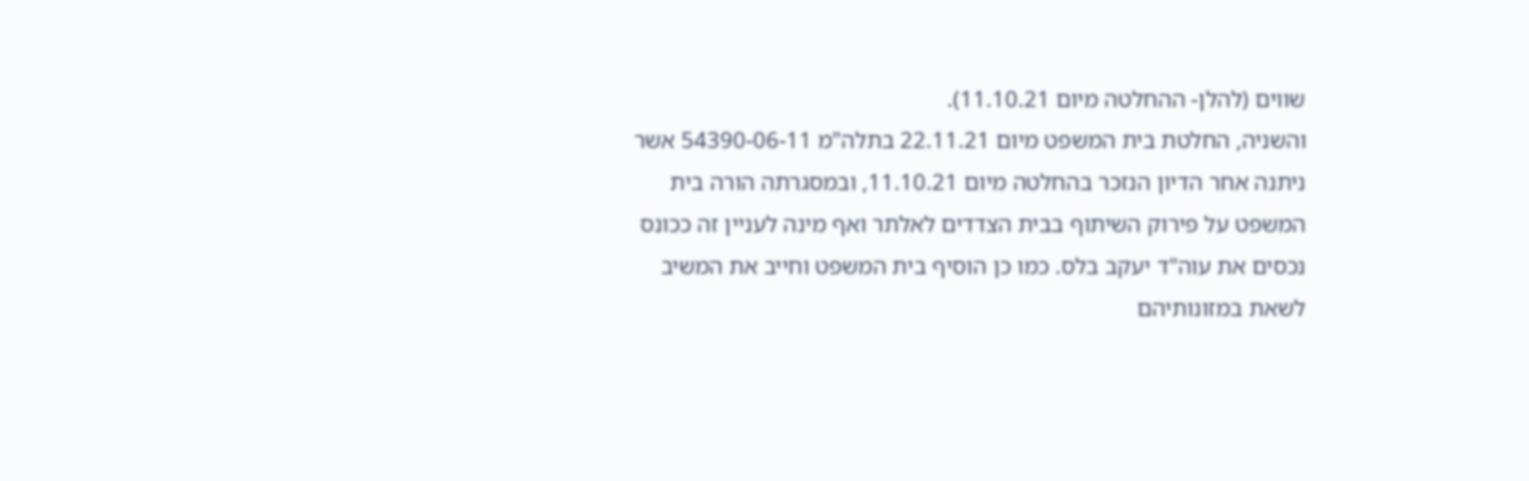שווים (להלן- ההחלטה מיום 11.10.21).
והשניה, החלטת בית המשפט מיום 22.11.21 בתלה"מ 54390-06-11 אשר
ניתנה אחר הדיון הנזכר בהחלטה מיום 11.10.21, ובמסגרתה הורה בית
המשפט על פירוק השיתוף בבית הצדדים לאלתר ואף מינה לעניין זה ככונס
נכסים את עוה"ד יעקב בלס. כמו כן הוסיף בית המשפט וחייב את המשיב
לשאת במזונותיהם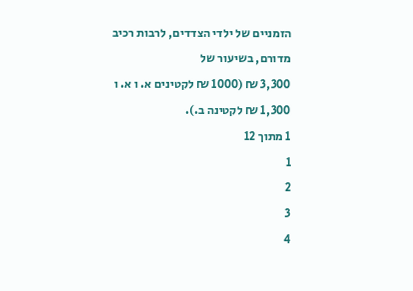הזמניים של ילדי הצדדים, לרבות רכיב מדורם, בשיעור של
3,300 ₪ (1000 ₪ לקטינים א. ו א. ו 1,300 ₪ לקטינה ב.).
1 מתוך 12
1
2
3
4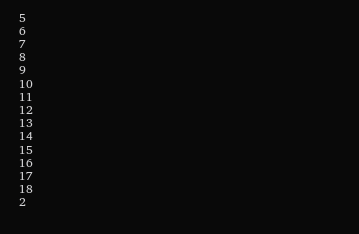5
6
7
8
9
10
11
12
13
14
15
16
17
18
2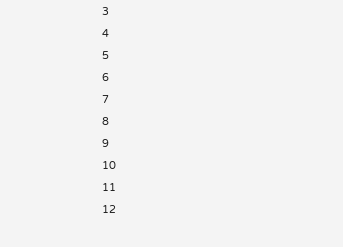3
4
5
6
7
8
9
10
11
12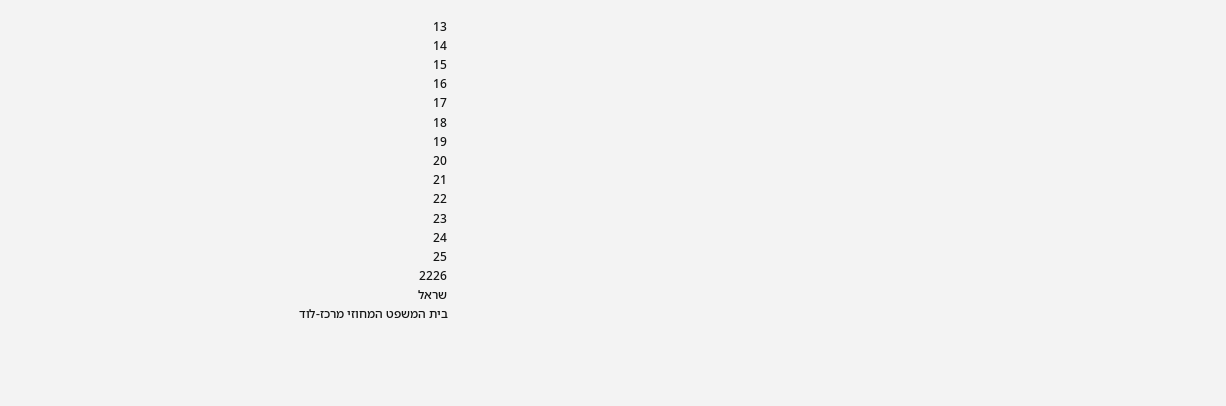13
14
15
16
17
18
19
20
21
22
23
24
25
2226
שראל
בית המשפט המחוזי מרכז-לוד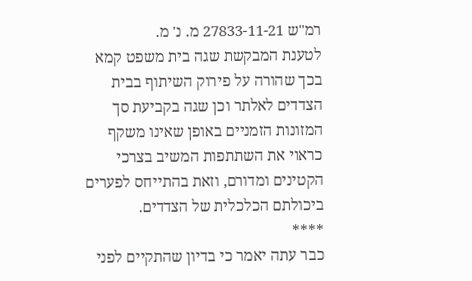רמ"ש 27833-11-21 מ. נ' מ.
לטענת המבקשת שגה בית משפט קמא בכך שהורה על פירוק השיתוף בבית
הצדדים לאלתר וכן שגה בקביעת סך המזונות הזמניים באופן שאינו משקף
כראוי את השתתפות המשיב בצרכי הקטינים ומדורם, וזאת בהתייחס לפערים
ביכולתם הכלכלית של הצדדים.
****
כבר עתה יאמר כי בדיון שהתקיים לפני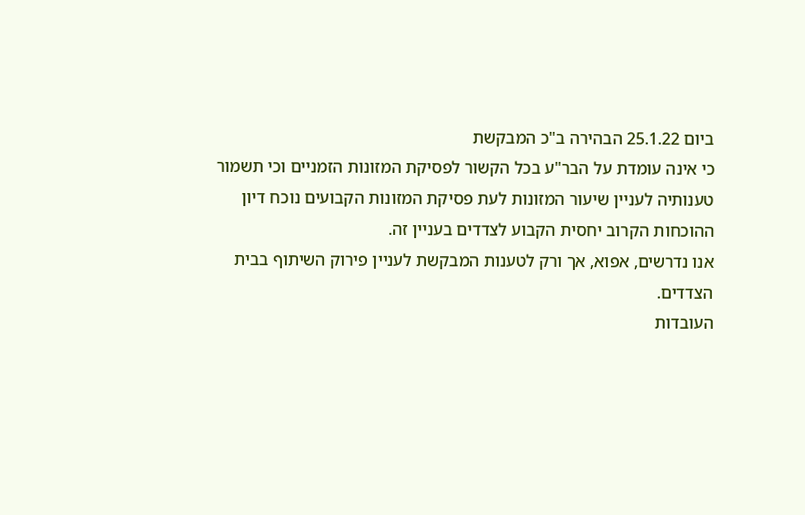ביום 25.1.22 הבהירה ב"כ המבקשת
כי אינה עומדת על הבר"ע בכל הקשור לפסיקת המזונות הזמניים וכי תשמור
טענותיה לעניין שיעור המזונות לעת פסיקת המזונות הקבועים נוכח דיון
ההוכחות הקרוב יחסית הקבוע לצדדים בעניין זה.
אנו נדרשים, אפוא, אך ורק לטענות המבקשת לעניין פירוק השיתוף בבית
הצדדים.
העובדות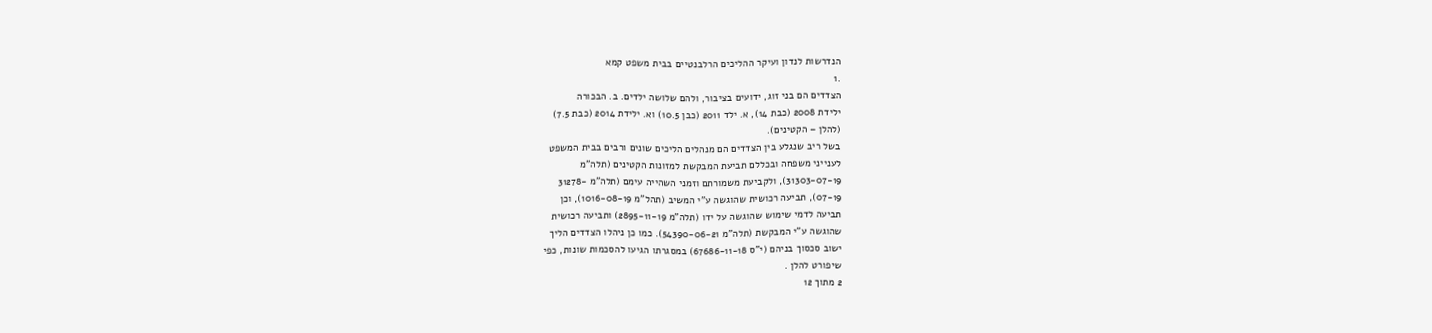הנדרשות לנדון ועיקר ההליכים הרלבנטיים בבית משפט קמא
.1
הצדדים הם בני זוג, ידועים בציבור, ולהם שלושה ילדים. ב. הבכורה
ילידת 2008 (כבת 14), א. ילד 2011 (כבן 10.5) וא. ילידת 2014 (כבת 7.5)
(להלן – הקטינים).
בשל ריב שנגלע בין הצדדים הם מנהלים הליכים שונים ורבים בבית המשפט
לענייני משפחה ובכללם תביעת המבקשת למזונות הקטינים (תלה"מ
31303-07-19), ולקביעת משמורתם וזמני השהייה עימם (תלה"מ -31278
07-19), תביעה רכושית שהוגשה ע"י המשיב (תהל"מ 1016-08-19), וכן
תביעה לדמי שימוש שהוגשה על ידו (תלה"מ 2895-11-19) ותביעה רכושית
שהוגשה ע"י המבקשת (תלה"מ 54390-06-21). כמו כן ניהלו הצדדים הליך
ישוב סכסוך בניהם (י"ס 67686-11-18) במסגרתו הגיעו להסכמות שונות, כפי
שיפורט להלן .
2 מתוך 12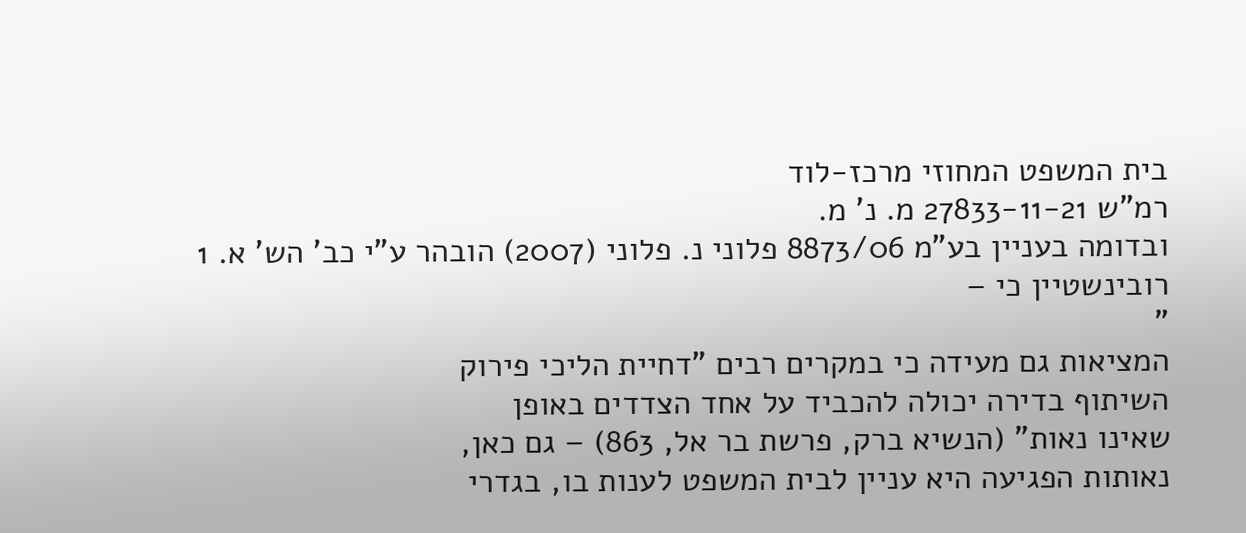בית המשפט המחוזי מרכז-לוד
רמ"ש 27833-11-21 מ. נ' מ.
ובדומה בעניין בע"מ 8873/06 פלוני נ. פלוני (2007) הובהר ע"י כב' הש' א. 1
רובינשטיין כי –
"
המציאות גם מעידה כי במקרים רבים "דחיית הליכי פירוק
השיתוף בדירה יכולה להכביד על אחד הצדדים באופן
שאינו נאות" (הנשיא ברק, פרשת בר אל, 863) – גם כאן,
נאותות הפגיעה היא עניין לבית המשפט לענות בו, בגדרי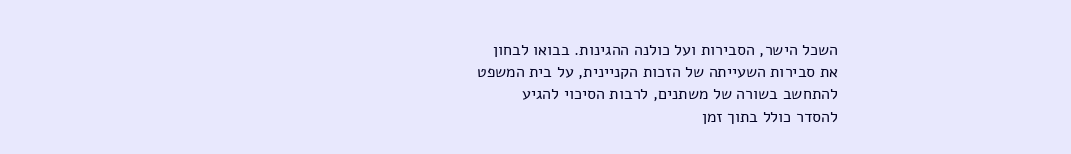השכל הישר, הסבירות ועל כולנה ההגינות. בבואו לבחון
את סבירות השעייתה של הזכות הקניינית, על בית המשפט
להתחשב בשורה של משתנים, לרבות הסיכוי להגיע
להסדר כולל בתוך זמן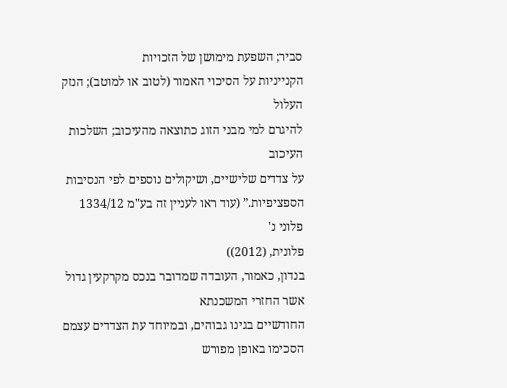סביר; השפעת מימושן של הזכויות
הקנייניות על הסיכוי האמור (לטוב או למוטב); הנזק העלול
להיגרם למי מבני הזוג כתוצאה מהעיכוב; השלכות העיכוב
על צדדים שלישיים, ושיקולים נוספים לפי הנסיבות
הספציפיות.” (עוד ראו לעניין זה בע"מ 1334/12 פלוני נ'
פלונית, (2012))
בנדון, כאמור, העובדה שמדובר בנכס מקרקעין גדול אשר החזרי המשכנתא
החודשיים בגינו גבוהים, ובמיוחד עת הצדדים עצמם הסכימו באופן מפורש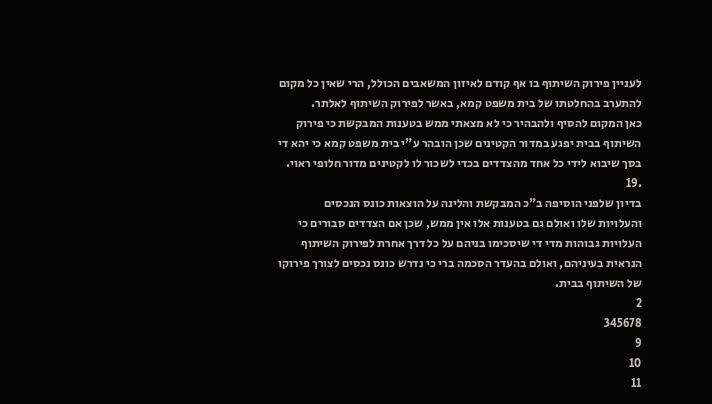לעניין פירוק השיתוף בו אף קודם לאיזון המשאבים הכולל, הרי שאין כל מקום
להתערב בהחלטתו של בית משפט קמא, באשר לפירוק השיתוף לאלתר.
כאן המקום להסיף ולהבהיר כי לא מצאתי ממש בטענות המבקשת כי פירוק
השיתוף בבית יפגע במדור הקטינים שכן הובהר ע"י בית משפט קמא כי יהא די
בסך שיבוא לידי כל אחד מהצדדים בכדי לשכור לו לקטינים מדור חלופי ראוי.
.19
בדיון שלפני הוסיפה ב"כ המבקשת והלינה על הוצאות כונס הנכסים
והעלויות שלו ואולם גם בטענות אלו אין ממש, שכן אם הצדדים סבורים כי
העלויות גבוהות מדי די שיסכימו בניהם על כל דרך אחרת לפירוק השיתוף
הנראית בעיניהם, ואולם בהעדר הסכמה ברי כי נדרש כונס נכסים לצורך פירוקו
של השיתוף בבית.
2
345678
9
10
11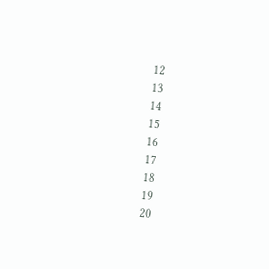12
13
14
15
16
17
18
19
20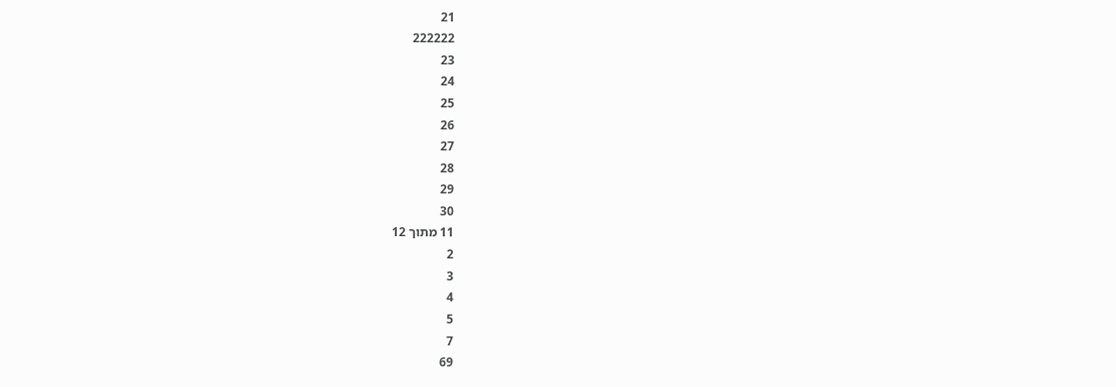21
222222
23
24
25
26
27
28
29
30
11 מתוך 12
2
3
4
5
7
69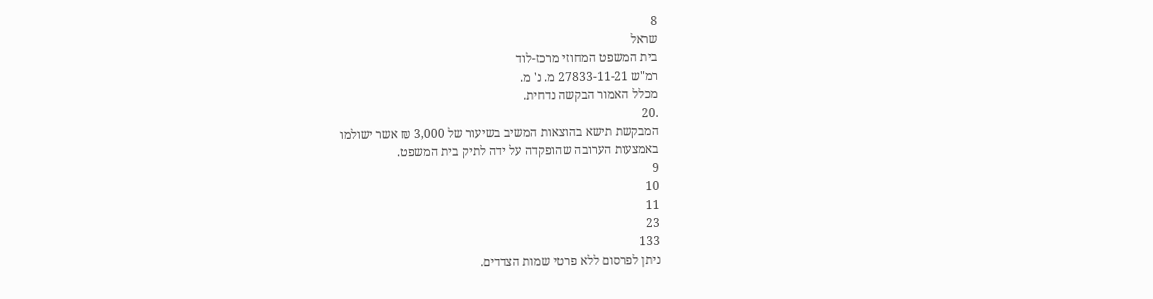8
שראל
בית המשפט המחוזי מרכז-לוד
רמ"ש 27833-11-21 מ. נ' מ.
מכלל האמור הבקשה נדחית.
.20
המבקשת תישא בהוצאות המשיב בשיעור של 3,000 ₪ אשר ישולמו
באמצעות הערובה שהופקדה על ידה לתיק בית המשפט.
9
10
11
23
133
ניתן לפרסום ללא פרטי שמות הצדדים.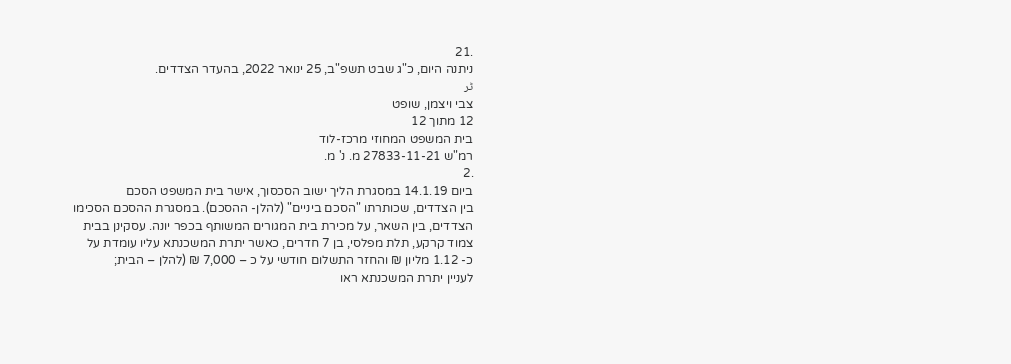.21
ניתנה היום, כ"ג שבט תשפ"ב, 25 ינואר 2022, בהעדר הצדדים.
ٹر
צבי ויצמן, שופט
12 מתוך 12
בית המשפט המחוזי מרכז-לוד
רמ"ש 27833-11-21 מ. נ' מ.
.2
ביום 14.1.19 במסגרת הליך ישוב הסכסוך, אישר בית המשפט הסכם
בין הצדדים, שכותרתו "הסכם ביניים" (להלן- ההסכם). במסגרת ההסכם הסכימו
הצדדים, בין השאר, על מכירת בית המגורים המשותף בכפר יונה. עסקינן בבית
צמוד קרקע, תלת מפלסי, בן 7 חדרים, כאשר יתרת המשכנתא עליו עומדת על
כ- 1.12 מליון ₪ והחזר התשלום חודשי על כ – 7,000 ₪ (להלן – הבית;
לעניין יתרת המשכנתא ראו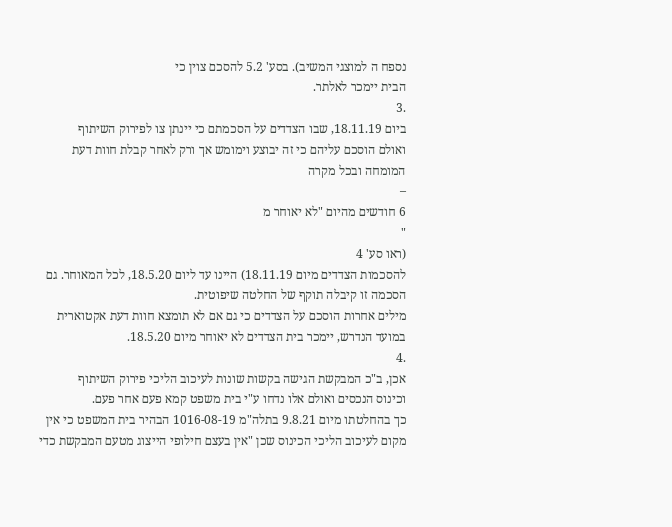נספח ה למוצגי המשיב). בסע' 5.2 להסכם צוין כי
הבית יימכר לאלתר.
.3
ביום 18.11.19, שבו הצדדים על הסכמתם כי יינתן צו לפירוק השיתוף
ואולם הוסכם עליהם כי זה יבוצע וימומש אך ורק לאחר קבלת חוות דעת
המומחה ובכל מקרה
–
6 חודשים מהיום "לא יאוחר מ
"
(ראו סע' 4
להסכמות הצדדים מיום 18.11.19) היינו עד ליום 18.5.20, לכל המאוחר. גם
הסכמה זו קיבלה תוקף של החלטה שיפוטית.
מילים אחרות הוסכם על הצדדים כי גם אם לא תומצא חוות דעת אקטוארית
במועד הנדרש, יימכר בית הצדדים לא יאוחר מיום 18.5.20.
.4
אכן, ב"כ המבקשת הגישה בקשות שונות לעיכוב הליכי פירוק השיתוף
וכינוס הנכסים ואולם אלו נדחו ע"י בית משפט קמא פעם אחר פעם.
כך בהחלטתו מיום 9.8.21 בתלה"מ 1016-08-19 הבהיר בית המשפט כי אין
מקום לעיכוב הליכי הכינוס שכן "אין בעצם חילופי הייצוג מטעם המבקשת כדי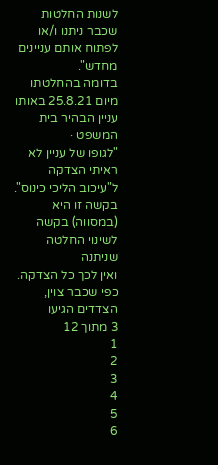לשנות החלטות שכבר ניתנו ו/או לפתוח אותם עניינים מחדש".
בדומה בהחלטתו מיום 25.8.21 באותו עניין הבהיר בית המשפט ·
"לגופו של עניין לא ראיתי הצדקה ל"עיכוב הליכי כינוס".
בקשה זו היא (במסווה) בקשה לשינוי החלטה שניתנה
ואין לכך כל הצדקה. כפי שכבר צוין, הצדדים הגיעו
3 מתוך 12
1
2
3
4
5
6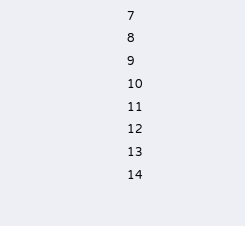7
8
9
10
11
12
13
14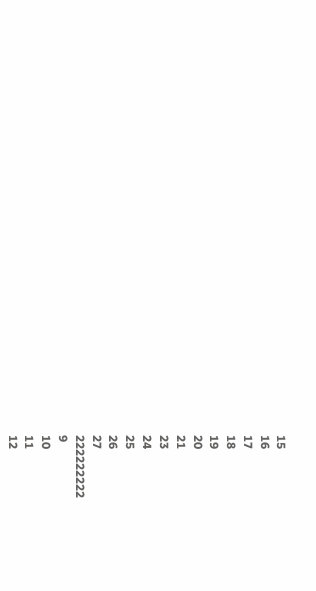15
16
17
18
19
20
21
23
24
25
26
27
222222222
9
10
11
12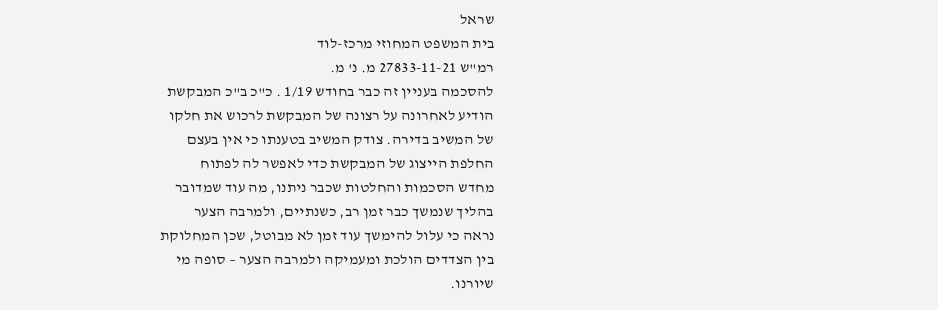שראל
בית המשפט המחוזי מרכז-לוד
רמ"ש 27833-11-21 מ. נ' מ.
להסכמה בעניין זה כבר בחודש 1/19 . כ"כ ב"כ המבקשת
הודיע לאחרונה על רצונה של המבקשת לרכוש את חלקו
של המשיב בדירה. צודק המשיב בטענתו כי אין בעצם
החלפת הייצוג של המבקשת כדי לאפשר לה לפתוח
מחדש הסכמות והחלטות שכבר ניתנו, מה עוד שמדובר
בהליך שנמשך כבר זמן רב, כשנתיים, ולמרבה הצער
נראה כי עלול להימשך עוד זמן לא מבוטל, שכן המחלוקת
בין הצדדים הולכת ומעמיקה ולמרבה הצער – סופה מי
שיורנו.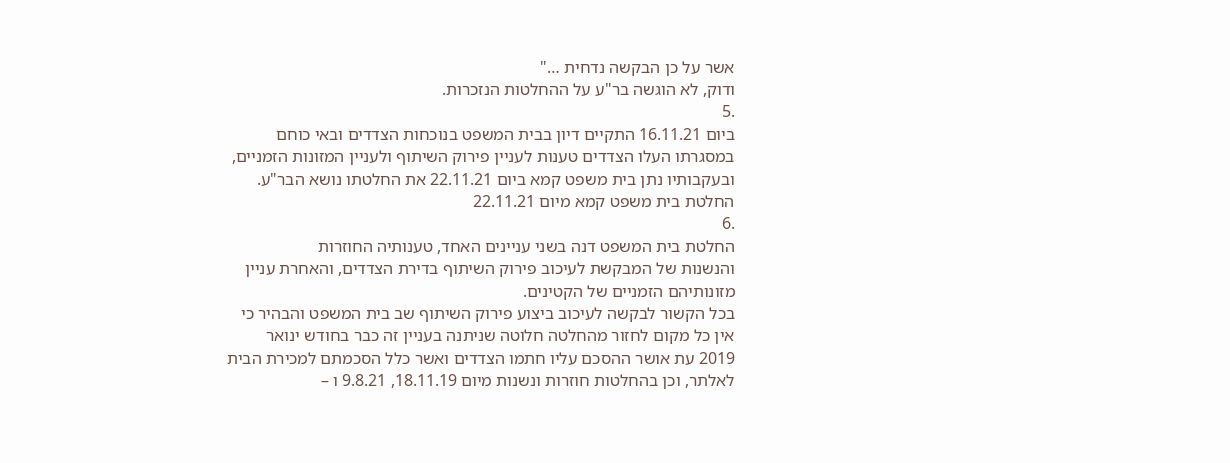אשר על כן הבקשה נדחית …"
ודוק, לא הוגשה בר"ע על ההחלטות הנזכרות.
.5
ביום 16.11.21 התקיים דיון בבית המשפט בנוכחות הצדדים ובאי כוחם
במסגרתו העלו הצדדים טענות לעניין פירוק השיתוף ולעניין המזונות הזמניים,
ובעקבותיו נתן בית משפט קמא ביום 22.11.21 את החלטתו נושא הבר"ע.
החלטת בית משפט קמא מיום 22.11.21
.6
החלטת בית המשפט דנה בשני עניינים האחד, טענותיה החוזרות
והנשנות של המבקשת לעיכוב פירוק השיתוף בדירת הצדדים, והאחרת עניין
מזונותיהם הזמניים של הקטינים.
בכל הקשור לבקשה לעיכוב ביצוע פירוק השיתוף שב בית המשפט והבהיר כי
אין כל מקום לחזור מהחלטה חלוטה שניתנה בעניין זה כבר בחודש ינואר
2019 עת אושר ההסכם עליו חתמו הצדדים ואשר כלל הסכמתם למכירת הבית
לאלתר, וכן בהחלטות חוזרות ונשנות מיום 18.11.19, 9.8.21 ו –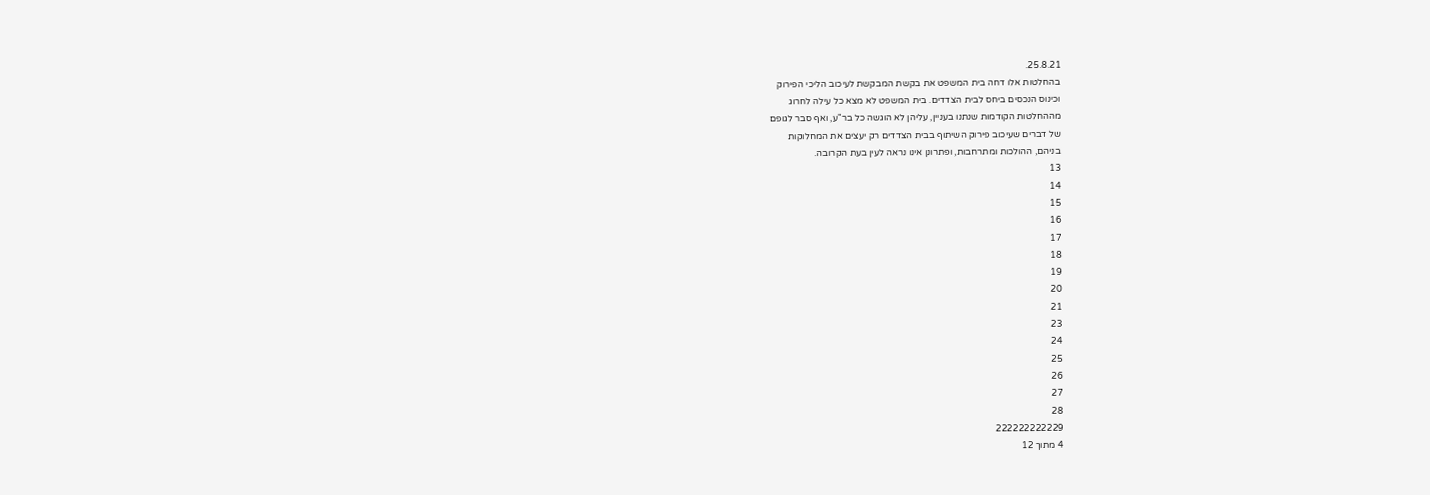25.8.21.
בהחלטות אלו דחה בית המשפט את בקשת המבקשת לעיכוב הליכי הפירוק
וכינוס הנכסים ביחס לבית הצדדים. בית המשפט לא מצא כל עילה לחרוג
מההחלטות הקודמות שנתנו בעניין, עליהן לא הוגשה כל בר"ע, ואף סבר לגופם
של דברים שעיכוב פירוק השיתוף בבית הצדדים רק יעצים את המחלוקות
בניהם, ההולכות ומתרחבות, ופתרונן אינו נראה לעין בעת הקרובה.
13
14
15
16
17
18
19
20
21
23
24
25
26
27
28
222222222229
4 מתוך 12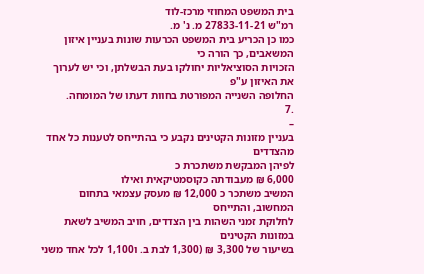בית המשפט המחוזי מרכז-לוד
רמ"ש 27833-11-21 מ. נ' מ.
כמו כן הכריע בית המשפט הכרעות שונות בעניין איזון המשאבים, כך הורה כי
הזכויות הסוציאליות יחולקו בעת הבשלתן, וכי יש לערוך את האיזון ע"פ
החלופה השנייה המפורטת בחוות דעתו של המומחה.
.7
–
בעניין מזונות הקטינים נקבע כי בהתייחס לטענות כל אחד מהצדדים
לפיהן המבקשת משתכרת כ
6,000 ₪ מעבודתה כקוסמטיקאית ואילו
המשיב משתכר כ 12,000 ₪ מעסק עצמאי בתחום המחשוב, והתייחס
לחלוקת זמני השהות בין הצדדים, חויב המשיב לשאת במזונות הקטינים
בשיעור של 3,300 ₪ (1,300 לבת ב. ו1,100 לכל אחד משני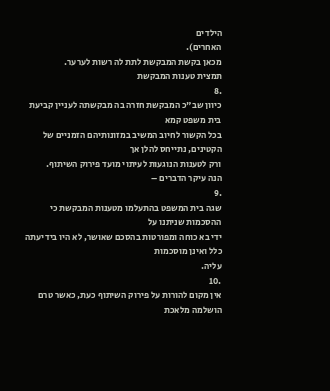הילדים
האחרים).
מכאן בקשת המבקשת לתת לה רשות לערער.
תמצית טענות המבקשת
.8
כיוון שב"כ המבקשת חזרה בה מבקשתה לעניין קביעת בית משפט קמא
בכל הקשור לחיוב המשיב במזונותיהם הזמניים של הקטינים, נתייחס להלן אך
ורק לטענות הנוגעות לעיתוי מועד פירוק השיתוף.
הנה עיקר הדברים –
.9
שגה בית המשפט בהתעלמו מטענות המבקשת כי ההסכמות שניתנו על
ידי בא כוחה ומפורטות בהסכם שאושר, לא היו בידיעתה כלל ואינן מוסכמות
עליה.
.10
אין מקום להורות על פירוק השיתוף כעת, כאשר טרם הושלמה מלאכת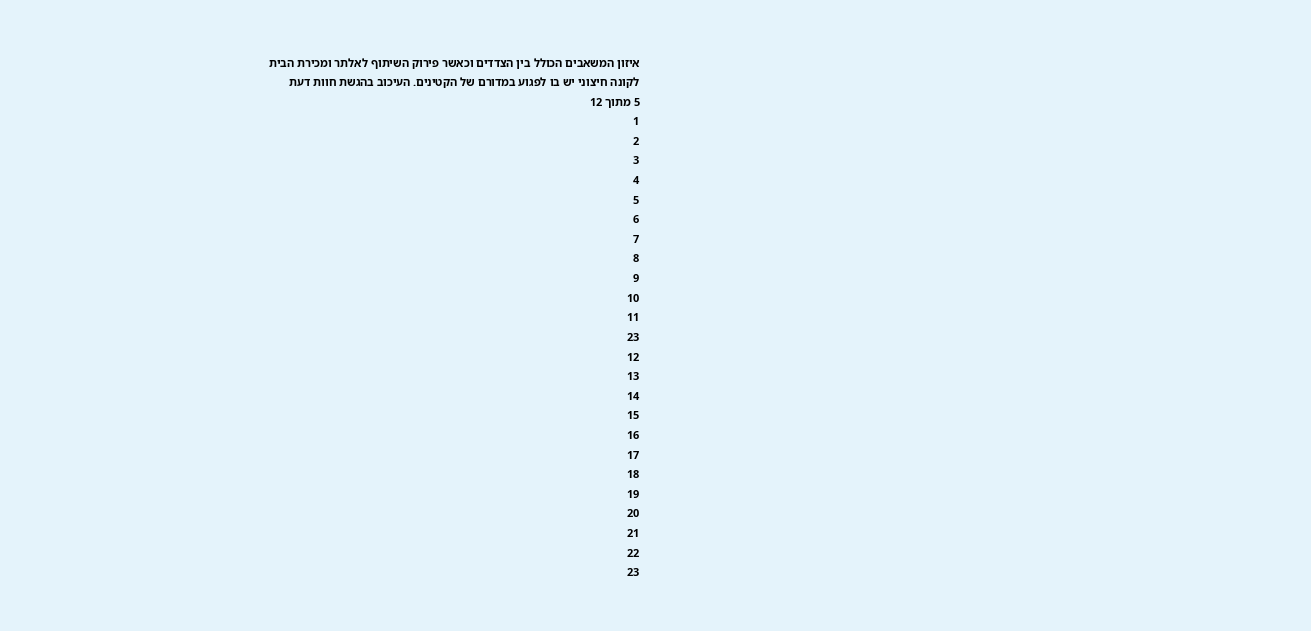איזון המשאבים הכולל בין הצדדים וכאשר פירוק השיתוף לאלתר ומכירת הבית
לקונה חיצוני יש בו לפגוע במדורם של הקטינים. העיכוב בהגשת חוות דעת
5 מתוך 12
1
2
3
4
5
6
7
8
9
10
11
23
12
13
14
15
16
17
18
19
20
21
22
23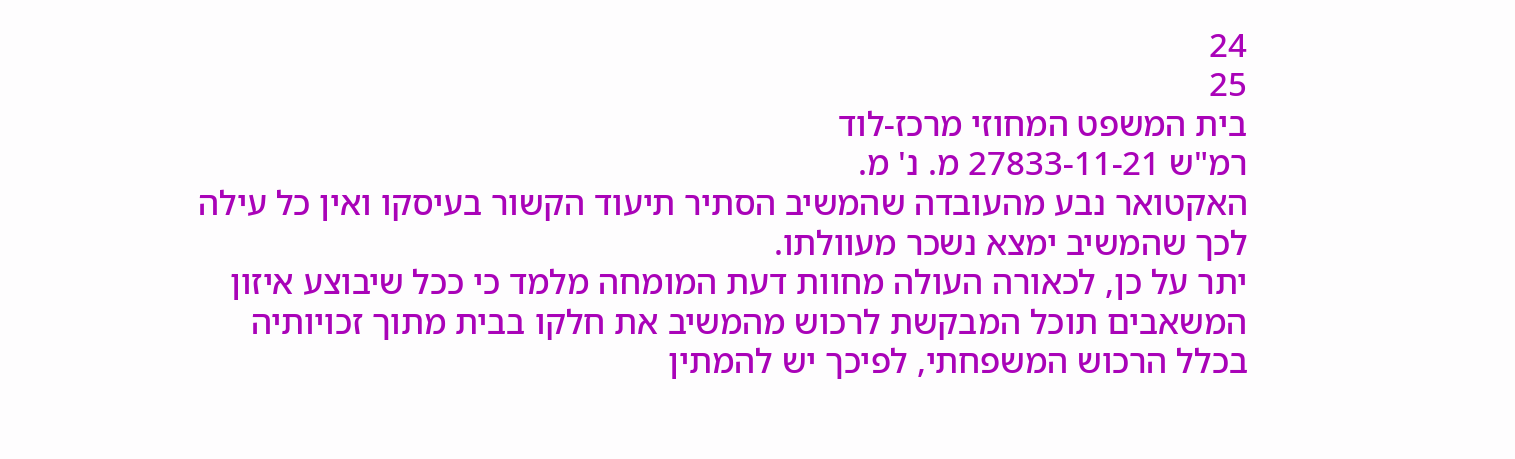24
25
בית המשפט המחוזי מרכז-לוד
רמ"ש 27833-11-21 מ. נ' מ.
האקטואר נבע מהעובדה שהמשיב הסתיר תיעוד הקשור בעיסקו ואין כל עילה
לכך שהמשיב ימצא נשכר מעוולתו.
יתר על כן, לכאורה העולה מחוות דעת המומחה מלמד כי ככל שיבוצע איזון
המשאבים תוכל המבקשת לרכוש מהמשיב את חלקו בבית מתוך זכויותיה
בכלל הרכוש המשפחתי, לפיכך יש להמתין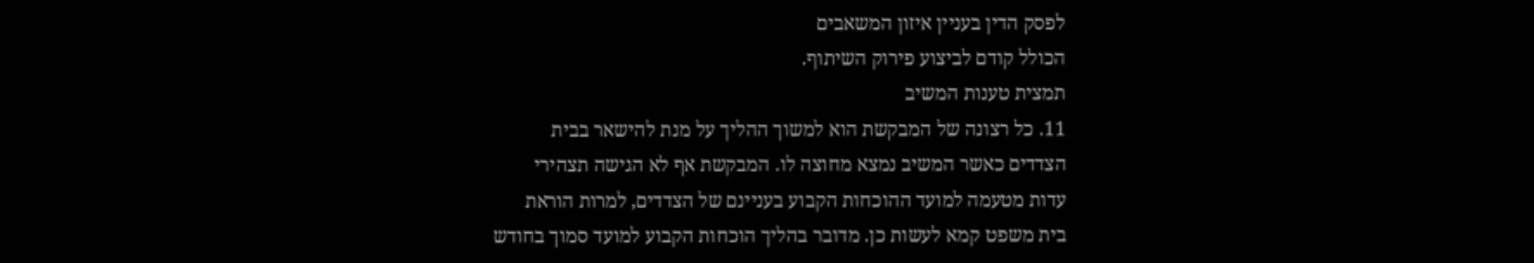לפסק הדין בעניין איזון המשאבים
הכולל קודם לביצוע פירוק השיתוף.
תמצית טענות המשיב
11. כל רצונה של המבקשת הוא למשוך ההליך על מנת להישאר בבית
הצדדים כאשר המשיב נמצא מחוצה לו. המבקשת אף לא הגישה תצהירי
עדות מטעמה למועד ההוכחות הקבוע בעניינם של הצדדים, למרות הוראת
בית משפט קמא לעשות כן. מדובר בהליך הוכחות הקבוע למועד סמוך בחודש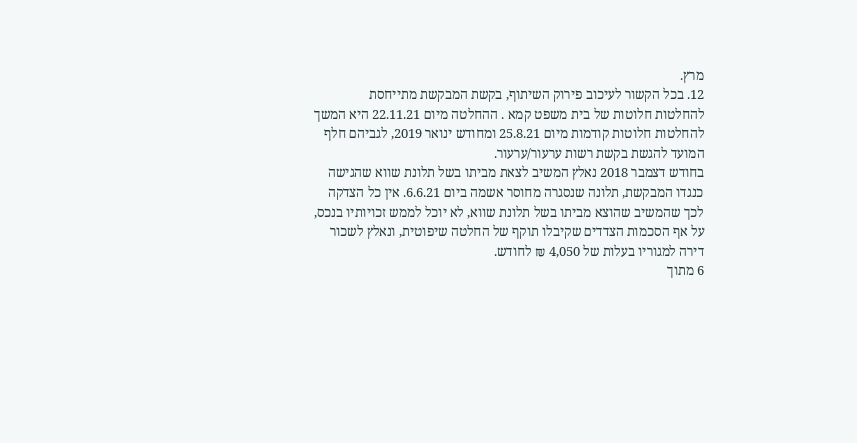מרץ.
12. בכל הקשור לעיכוב פירוק השיתוף, בקשת המבקשת מתייחסת
להחלטות חלוטות של בית משפט קמא . ההחלטה מיום 22.11.21 היא המשך
להחלטות חלוטות קודמות מיום 25.8.21 ומחודש ינואר 2019, לגביהם חלף
המועד להגשת בקשת רשות ערעור/ערעור.
בחודש דצמבר 2018 נאלץ המשיב לצאת מביתו בשל תלונת שווא שהגישה
כנגדו המבקשת, תלונה שנסגרה מחוסר אשמה ביום 6.6.21. אין כל הצדקה
לכך שהמשיב שהוצא מביתו בשל תלונת שווא, לא יוכל לממש זכויותיו בנכס,
על אף הסכמות הצדדים שקיבלו תוקף של החלטה שיפוטית, ונאלץ לשכור
דירה למגוריו בעלות של 4,050 ₪ לחודש.
6 מתוך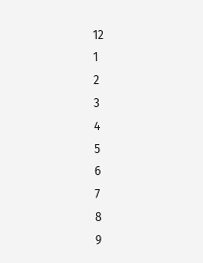12
1
2
3
4
5
6
7
8
9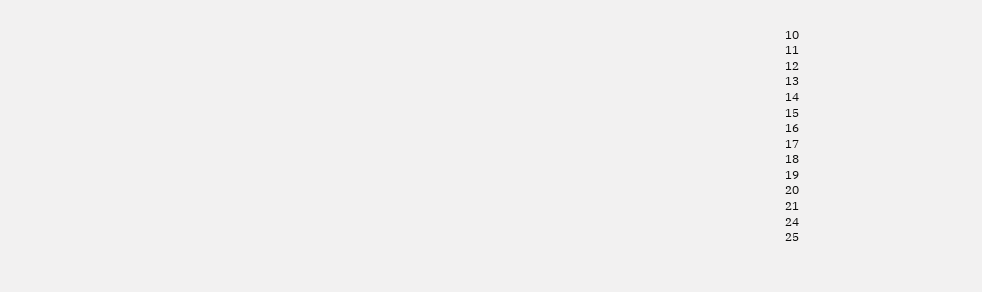10
11
12
13
14
15
16
17
18
19
20
21
24
25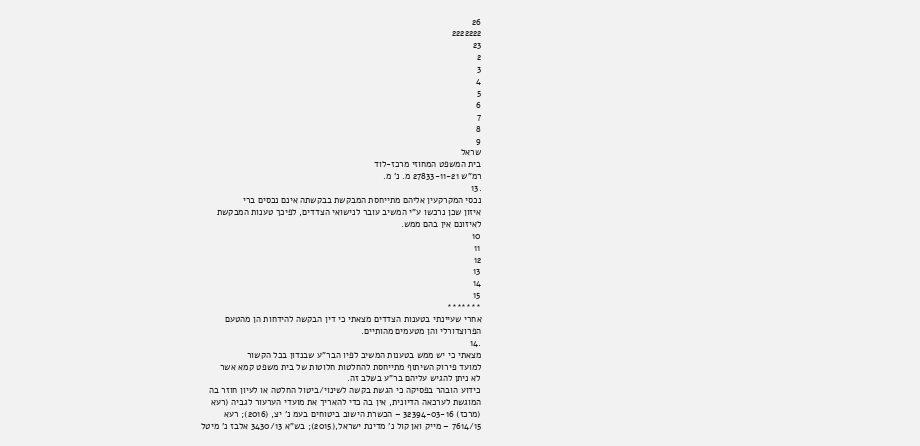26
2222222
23
2
3
4
5
6
7
8
9
שראל
בית המשפט המחוזי מרכז-לוד
רמ"ש 27833-11-21 מ. נ' מ.
.13
נכסי המקרקעין אליהם מתייחסת המבקשת בבקשתה אינם נכסים ברי
איזון שכן נרכשו ע"י המשיב עובר לנישואי הצדדים, לפיכך טענות המבקשת
לאיזונם אין בהם ממש.
10
11
12
13
14
15
*******
אחרי שעיינתי בטענות הצדדים מצאתי כי דין הבקשה להידחות הן מהטעם
הפרוצדורלי והן מטעמים מהותיים.
.14
מצאתי כי יש ממש בטענות המשיב לפיו הבר"ע שבנדון בכל הקשור
למועד פירוק השיתוף מתייחסת להחלטות חלוטות של בית משפט קמא אשר
לא ניתן להגיש עליהם בר"ע בשלב זה.
כידוע הובהר בפסיקה כי הגשת בקשה לשינוי/ביטול החלטה או לעיון חוזר בה
המוגשת לערכאה הדיונית, אין בה כדי להאריך את מועדי הערעור לגביה (רעא
(מרכז) 32394-03-16 – הכשרת הישוב ביטוחים בעמ נ' יצ, (2016); רעא
7614/15 – מייק ואן קול נ' מדינת ישראל,(2015); בש"א 3430/13 אלבז נ' מיטל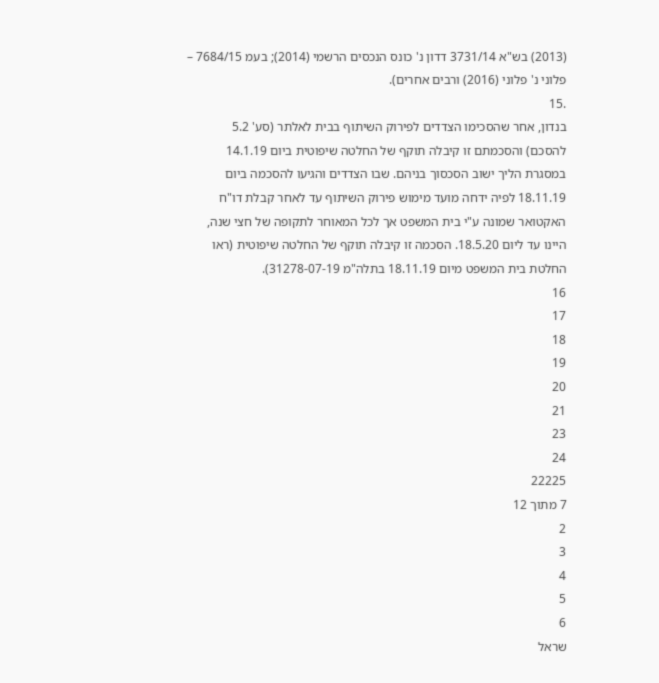(2013) בש"א 3731/14 דדון נ' כונס הנכסים הרשמי (2014); בעמ 7684/15 –
פלוני נ' פלוני (2016) ורבים אחרים).
.15
בנדון, אחר שהסכימו הצדדים לפירוק השיתוף בבית לאלתר (סע' 5.2
להסכם) והסכמתם זו קיבלה תוקף של החלטה שיפוטית ביום 14.1.19
במסגרת הליך ישוב הסכסוך בניהם. שבו הצדדים והגיעו להסכמה ביום
18.11.19 לפיה ידחה מועד מימוש פירוק השיתוף עד לאחר קבלת דו"ח
האקטואר שמונה ע"י בית המשפט אך לכל המאוחר לתקופה של חצי שנה,
היינו עד ליום 18.5.20. הסכמה זו קיבלה תוקף של החלטה שיפוטית (ראו
החלטת בית המשפט מיום 18.11.19 בתלה"מ 31278-07-19).
16
17
18
19
20
21
23
24
22225
7 מתוך 12
2
3
4
5
6
שראל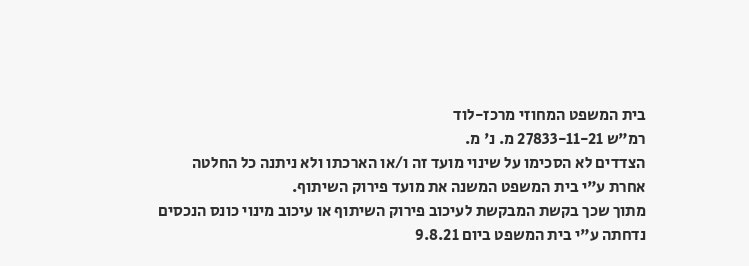בית המשפט המחוזי מרכז-לוד
רמ"ש 27833-11-21 מ. נ' מ.
הצדדים לא הסכימו על שינוי מועד זה ו/או הארכתו ולא ניתנה כל החלטה
אחרת ע"י בית המשפט המשנה את מועד פירוק השיתוף.
מתוך שכך בקשת המבקשת לעיכוב פירוק השיתוף או עיכוב מינוי כונס הנכסים
נדחתה ע"י בית המשפט ביום 9.8.21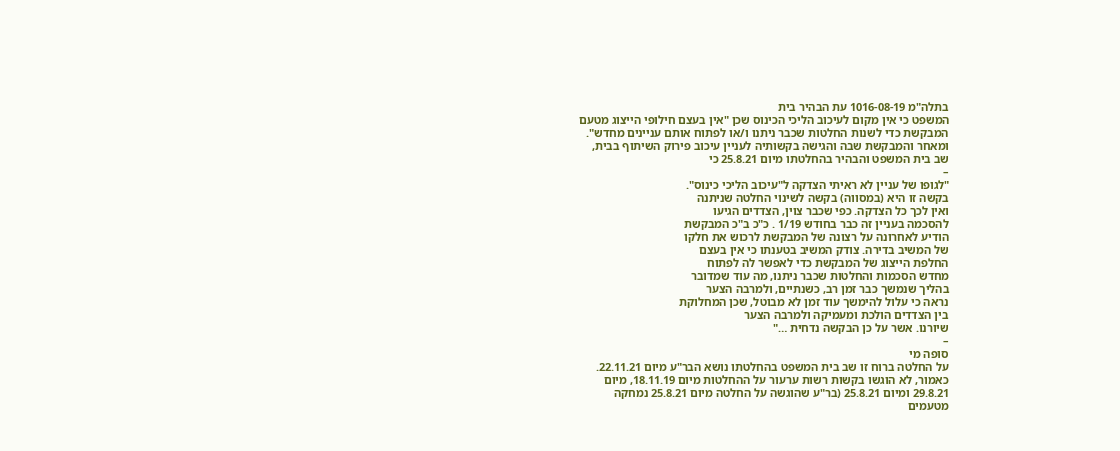בתלה"מ 1016-08-19 עת הבהיר בית
המשפט כי אין מקום לעיכוב הליכי הכינוס שכן "אין בעצם חילופי הייצוג מטעם
המבקשת כדי לשנות החלטות שכבר ניתנו ו/או לפתוח אותם עניינים מחדש".
ומאחר והמבקשת שבה והגישה בקשותיה לעניין עיכוב פירוק השיתוף בבית,
שב בית המשפט והבהיר בהחלטתו מיום 25.8.21 כי
–
"לגופו של עניין לא ראיתי הצדקה ל"עיכוב הליכי כינוס".
בקשה זו היא (במסווה) בקשה לשינוי החלטה שניתנה
ואין לכך כל הצדקה. כפי שכבר צוין, הצדדים הגיעו
להסכמה בעניין זה כבר בחודש 1/19 . כ"כ ב"כ המבקשת
הודיע לאחרונה על רצונה של המבקשת לרכוש את חלקו
של המשיב בדירה. צודק המשיב בטענתו כי אין בעצם
החלפת הייצוג של המבקשת כדי לאפשר לה לפתוח
מחדש הסכמות והחלטות שכבר ניתנו, מה עוד שמדובר
בהליך שנמשך כבר זמן רב, כשנתיים, ולמרבה הצער
נראה כי עלול להימשך עוד זמן לא מבוטל, שכן המחלוקת
בין הצדדים הולכת ומעמיקה ולמרבה הצער
שיורנו. אשר על כן הבקשה נדחית …"
–
סופה מי
על החלטה ברוח זו שב בית המשפט בהחלטתו נושא הבר"ע מיום 22.11.21.
כאמור, לא הוגשו בקשות רשות ערעור על ההחלטות מיום 18.11.19, מיום
29.8.21 ומיום 25.8.21 (בר"ע שהוגשה על החלטה מיום 25.8.21 נמחקה
מטעמים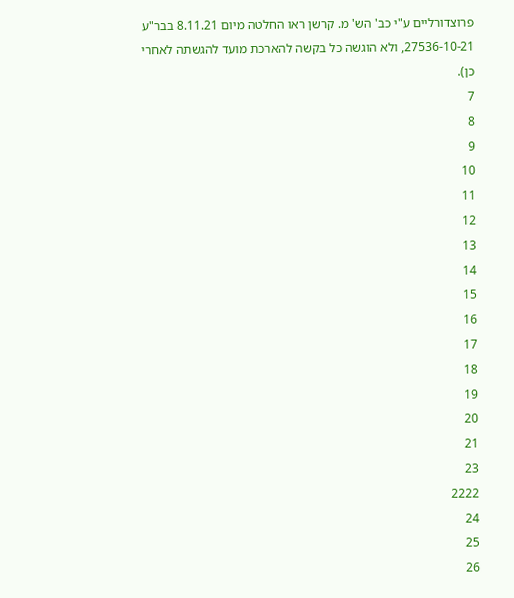פרוצדורליים ע"י כב' הש' מ. קרשן ראו החלטה מיום 8.11.21 בבר"ע
27536-10-21, ולא הוגשה כל בקשה להארכת מועד להגשתה לאחרי כן).
7
8
9
10
11
12
13
14
15
16
17
18
19
20
21
23
2222
24
25
26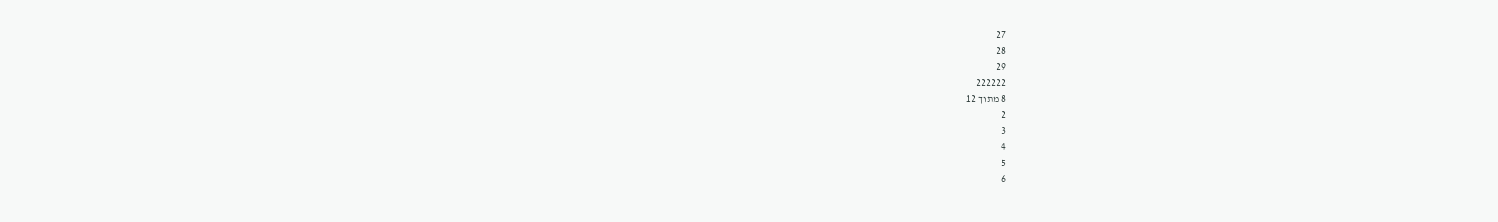27
28
29
222222
8 מתוך 12
2
3
4
5
6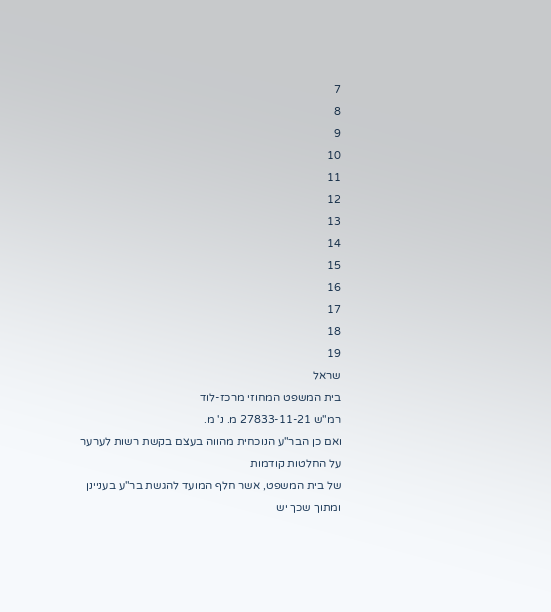7
8
9
10
11
12
13
14
15
16
17
18
19
שראל
בית המשפט המחוזי מרכז-לוד
רמ"ש 27833-11-21 מ. נ' מ.
ואם כן הבר"ע הנוכחית מהווה בעצם בקשת רשות לערער על החלטות קודמות
של בית המשפט, אשר חלף המועד להגשת בר"ע בעניינן ומתוך שכך יש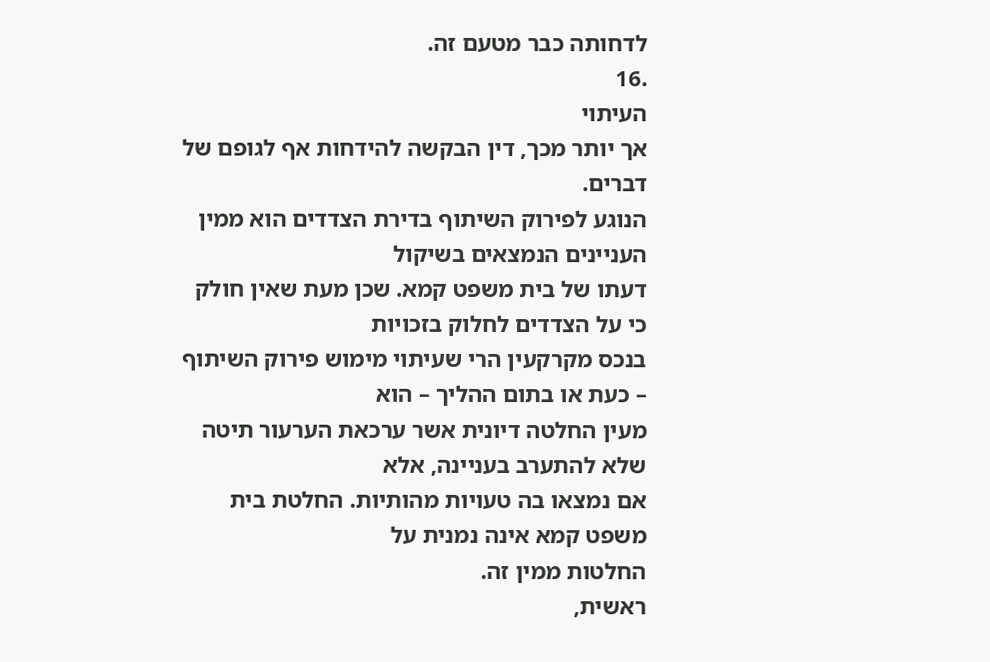לדחותה כבר מטעם זה.
.16
העיתוי
אך יותר מכך, דין הבקשה להידחות אף לגופם של דברים.
הנוגע לפירוק השיתוף בדירת הצדדים הוא ממין העניינים הנמצאים בשיקול
דעתו של בית משפט קמא. שכן מעת שאין חולק כי על הצדדים לחלוק בזכויות
בנכס מקרקעין הרי שעיתוי מימוש פירוק השיתוף – כעת או בתום ההליך – הוא
מעין החלטה דיונית אשר ערכאת הערעור תיטה שלא להתערב בעניינה, אלא
אם נמצאו בה טעויות מהותיות. החלטת בית משפט קמא אינה נמנית על
החלטות ממין זה.
ראשית,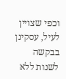וכפי שצויין לעיל, עסקינן בבקשה לשנות ללא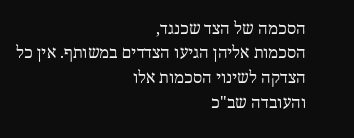הסכמה של הצד שכנגד,
הסכמות אליהן הגיעו הצדדים במשותף. אין כל הצדקה לשינוי הסכמות אלו
והעובדה שב"כ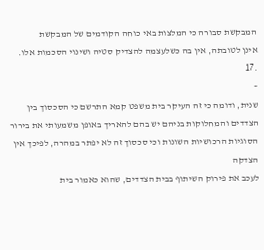המבקשת סבורה כי המלצות באי כוחה הקודמים של המבקשת
אינן לטובתה, אין בה כשלעצמה להצדיק סטיה ושינוי הסכמות אלו.
.17
–
שנית, ודומה כי זה העיקר בית משפט קמא התרשם כי הסכסוך בין
הצדדים והמחלוקות בניהם יש בהם להאריך באופן משמעותי את בירור
הסוגיות הרכושיות השונות וכי סכסוך זה לא יפתר במהרה, לפיכך אין הצדקה
לעכב את פירוק השיתוף בבית הצדדים, שהוא כאמור בית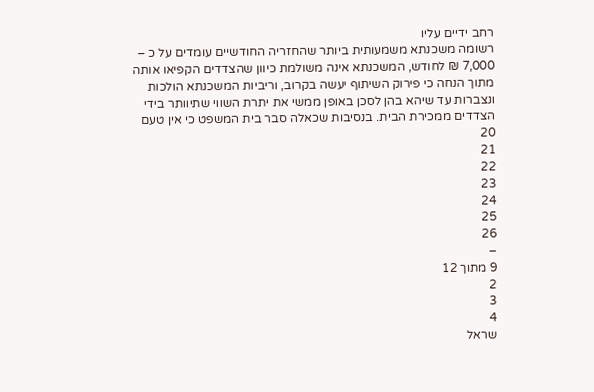רחב ידיים עליו
רשומה משכנתא משמעותית ביותר שהחזריה החודשיים עומדים על כ –
7,000 ₪ לחודש, המשכנתא אינה משולמת כיוון שהצדדים הקפיאו אותה
מתוך הנחה כי פירוק השיתוף יעשה בקרוב, וריביות המשכנתא הולכות
ונצברות עד שיהא בהן לסכן באופן ממשי את יתרת השווי שתיוותר בידי
הצדדים ממכירת הבית. בנסיבות שכאלה סבר בית המשפט כי אין טעם
20
21
22
23
24
25
26
–
9 מתוך 12
2
3
4
שראל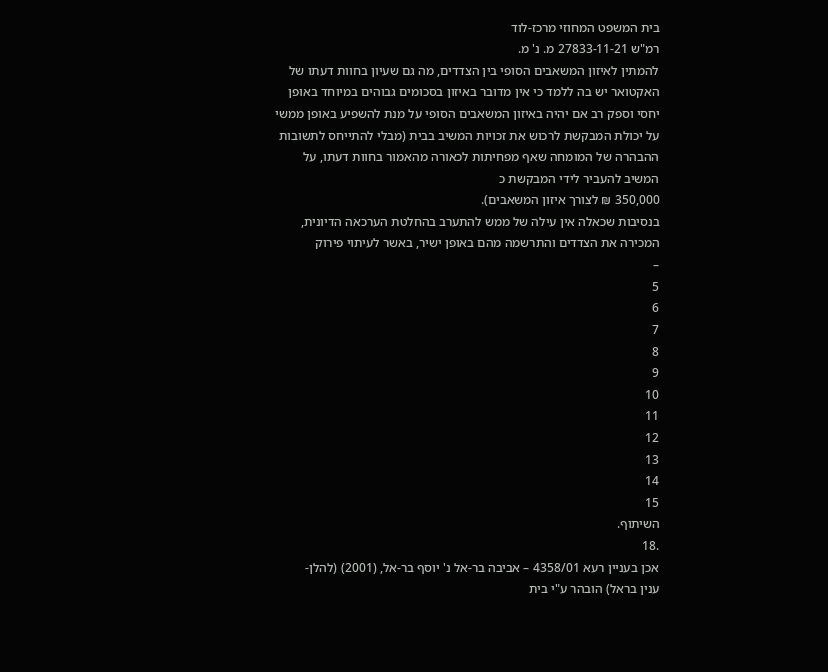בית המשפט המחוזי מרכז-לוד
רמ"ש 27833-11-21 מ. נ' מ.
להמתין לאיזון המשאבים הסופי בין הצדדים, מה גם שעיון בחוות דעתו של
האקטואר יש בה ללמד כי אין מדובר באיזון בסכומים גבוהים במיוחד באופן
יחסי וספק רב אם יהיה באיזון המשאבים הסופי על מנת להשפיע באופן ממשי
על יכולת המבקשת לרכוש את זכויות המשיב בבית (מבלי להתייחס לתשובות
ההבהרה של המומחה שאף מפחיתות לכאורה מהאמור בחוות דעתו, על
המשיב להעביר לידי המבקשת כ
350,000 ₪ לצורך איזון המשאבים).
בנסיבות שכאלה אין עילה של ממש להתערב בהחלטת הערכאה הדיונית,
המכירה את הצדדים והתרשמה מהם באופן ישיר, באשר לעיתוי פירוק
–
5
6
7
8
9
10
11
12
13
14
15
השיתוף.
.18
אכן בעניין רעא 4358/01 – אביבה בר-אל נ' יוסף בר-אל, (2001) (להלן-
ענין בראל) הובהר ע"י בית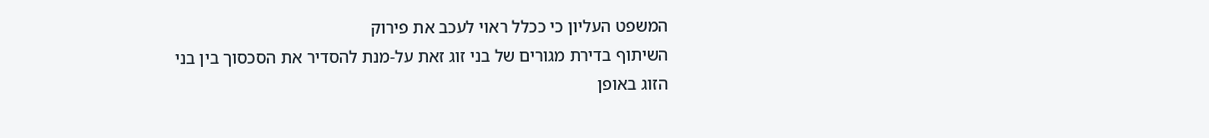המשפט העליון כי ככלל ראוי לעכב את פירוק
השיתוף בדירת מגורים של בני זוג זאת על-מנת להסדיר את הסכסוך בין בני
הזוג באופן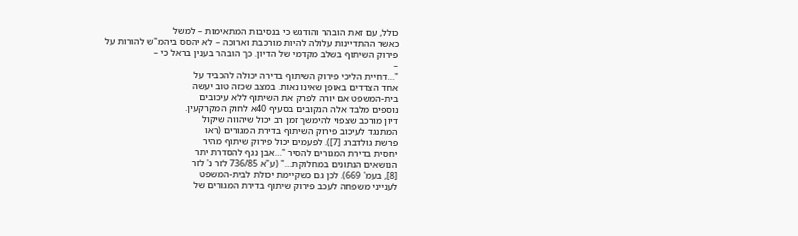כולל, עם זאת הובהר והודגש כי בנסיבות המתאימות – למשל
כאשר ההתדיינות עלולה להיות מורכבת וארוכה – לא יהסס ביהמ"ש להורות על
פירוק השיתוף בשלב מקדמי של הדיון. כך הובהר בענין בראל כי –
–
"…דחיית הליכי פירוק השיתוף בדירה יכולה להכביד על
אחד הצדדים באופן שאינו נאות. במצב שכזה טוב יעשה
בית-המשפט אם יורה לפרק את השיתוף ללא עיכובים
נוספים מלבד אלה הנקובים בסעיף 40א לחוק המקרקעין.
דיון מורכב שצפוי להימשך זמן רב יכול שיהווה שיקול
המתנגד לעיכוב פירוק השיתוף בדירת המגורים (ראו
פרשת גולדברג [7]). לפעמים יכול פירוק שיתוף מהיר
יחסית בדירת המגורים להסיר "…אבן נגף להסדרת יתר
הנושאים הנתונים במחלוקת…" (ע"א 736/85 לזר נ' לזר
[8], בעמ' 669). לכן גם כשקיימת יכולת לבית-המשפט
לענייני משפחה לעכב פירוק שיתוף בדירת המגורים של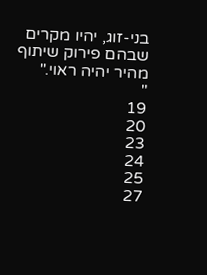בני-זוג, יהיו מקרים שבהם פירוק שיתוף מהיר יהיה ראוי."
"
19
20
23
24
25
27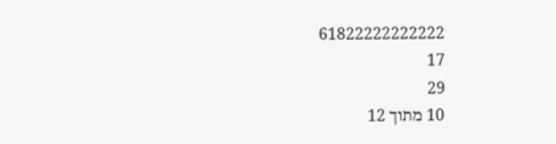61822222222222
17
29
10 מתוך 12